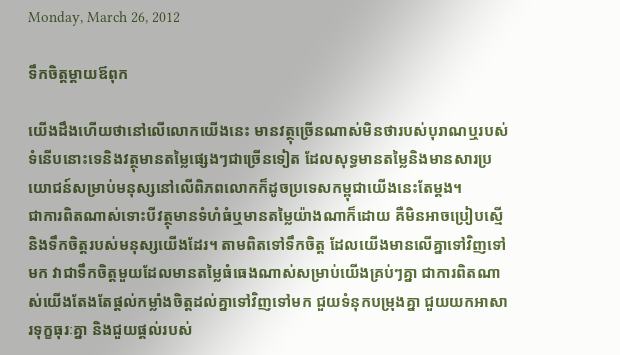Monday, March 26, 2012

ទឹកចិត្តម្ដាយឪពុក

យើងដឹងហើយថានៅលើលោកយើងនេះ មានវត្ថុច្រើនណាស់មិនថារបស់បុរាណឬរបស់ទំនើបនោះទេនិងវត្ថុមានតម្លៃផ្សេងៗជាច្រើនទៀត ដែលសុទ្ធមានតម្លៃនិងមានសារប្រយោជន៍សម្រាប់មនុស្សនៅលើពិភពលោកក៏ដូចប្រទេសកម្ពុជាយើងនេះតែម្ដង។
ជាការពិតណាស់ទោះបីវត្ថុមានទំហំធំឬមានតម្លៃយ៉ាងណាក៏ដោយ គឺមិនអាចប្រៀបស្មើនិងទឹកចិត្តរបស់មនុស្សយើងដែរ។ តាមពិតទៅទឹកចិត្ត ដែលយើងមានលើគ្នាទៅវិញទៅមក វាជាទឹកចិត្តមួយដែលមានតម្លៃធំធេងណាស់សម្រាប់យើងគ្រប់ៗគ្នា ជាការពិតណាស់យើងតែងតែផ្ដល់កម្លាំងចិត្តដល់គ្នាទៅវិញទៅមក ជួយទំនុកបម្រុងគ្នា ជួយយកអាសារទុក្ខធុរៈគ្នា និងជួយផ្ដល់របស់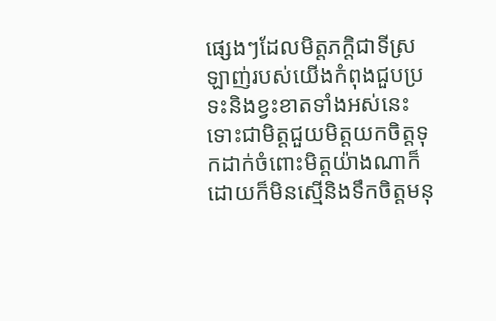ផ្សេងៗដែលមិត្តភក្តិជាទីស្រឡាញ់របស់យើងកំពុងជួបប្រទះនិងខ្វះខាតទាំងអស់នេះ ទោះជាមិត្តជួយមិត្តយកចិត្តទុកដាក់ចំពោះមិត្តយ៉ាងណាក៏ដោយក៏មិនស្មើនិងទឹកចិត្តមនុ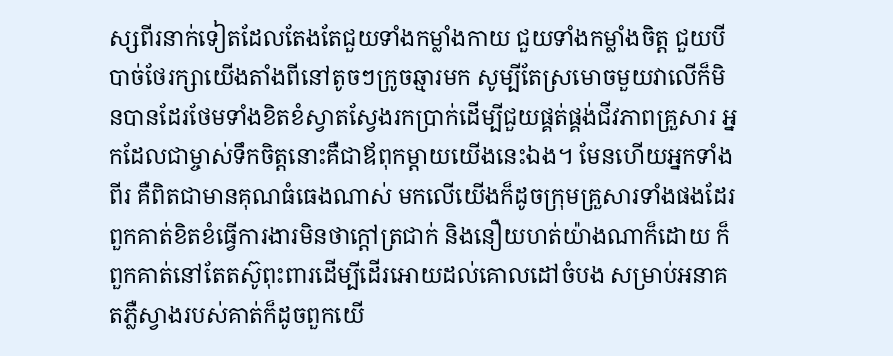ស្សពីរនាក់ទៀតដែលតែងតែជួយទាំងកម្លាំងកាយ ជួយទាំងកម្លាំងចិត្ត ជួយបីបាច់ថែរក្សាយើងតាំងពីនៅតូចៗក្រូចឆ្មារមក សូម្បីតែស្រមោចមួយវាលើក៏មិនបានដែរថែមទាំងខិតខំស្វាតស្វែងរកប្រាក់ដើម្បីជួយផ្គត់ផ្គង់ជីវភាពគ្រួសារ អ្នកដែលជាម្ចាស់ទឹកចិត្តនោះគឺជាឪពុកម្ដាយយើងនេះឯង។ មែនហើយអ្នកទាំងពីរ គឺពិតជាមានគុណធំធេងណាស់ មកលើយើងក៏ដូចក្រុមគ្រួសារទាំងផងដែរ ពួកគាត់ខិតខំធ្វើការងារមិនថាក្ដៅត្រជាក់ និងនឿយហត់យ៉ាងណាក៏ដោយ ក៏ពួកគាត់នៅតែតស៊ូពុះពារដើម្បីដើរអោយដល់គោលដៅចំបង សម្រាប់អនាគតភ្លឺស្វាងរបស់គាត់ក៏ដូចពួកយើ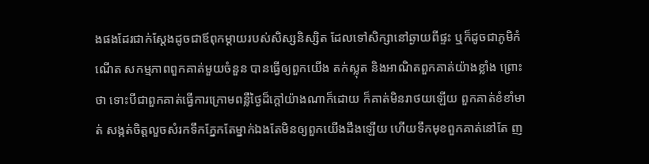ងផងដែរជាក់ស្ដែងដូចជាឪពុកម្ដាយរបស់សិស្សនិស្សិត ដែលទៅសិក្សានៅឆ្ងាយពីផ្ទះ ឬក៏ដូចជាភូមិកំណើត សកម្មភាពពួកគាត់មួយចំនួន បានធ្វើឲ្យពួកយើង តក់ស្លុត និងអាណិតពួកគាត់យ៉ាងខ្លាំង ព្រោះថា ទោះបីជាពួកគាត់ធ្វើការក្រោមពន្លឺថ្ងៃដ៏ក្តៅយ៉ាងណាក៏ដោយ ក៏គាត់មិនរាថយឡើយ ពួកគាត់ខំខាំមាត់ សង្កត់ចិត្តលួចសំរកទឹកភ្នែកតែម្នាក់ឯងតែមិនឲ្យពួកយើងដឹងឡើយ ហើយទឹកមុខពួកគាត់នៅតែ ញ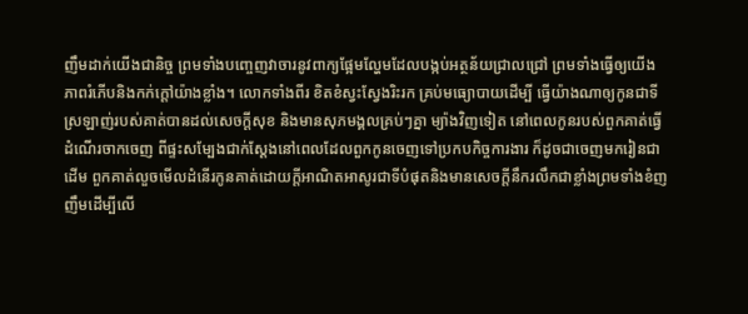ញឹមដាក់យើងជានិច្ច ព្រមទាំងបញ្ចេញវាចារនូវពាក្យផ្អែមល្ហែមដែលបង្កប់អត្ថន័យជ្រាលជ្រៅ ព្រមទាំងធ្វើឲ្យយើងភាពរំភើបនិងកក់ក្តៅយ៉ាងខ្លាំង។ លោកទាំងពីរ ខិតខំស្វះស្វែងរិះរក គ្រប់មធ្យោបាយដើម្បី ធ្វើយ៉ាងណាឲ្យកូនជាទីស្រឡាញ់របស់គាត់បានដល់សេចក្តីសុខ និងមានសុភមង្គលគ្រប់ៗគ្នា ម្យ៉ាងវិញទៀត នៅពេលកូនរបស់ពួកគាត់ធ្វើដំណើរចាកចេញ ពីផ្ទះសម្បែងជាក់ស្ដែងនៅពេលដែលពួកកូនចេញទៅប្រកបកិច្ចការងារ ក៏ដូចជាចេញមករៀនជាដើម ពួកគាត់លួចមើលដំនើរកូនគាត់ដោយក្ដីអាណិតអាសូរជាទីបំផុតនិងមានសេចក្ដីនឹករលឹកជាខ្លាំងព្រមទាំងខំញញឹមដើម្បីលើ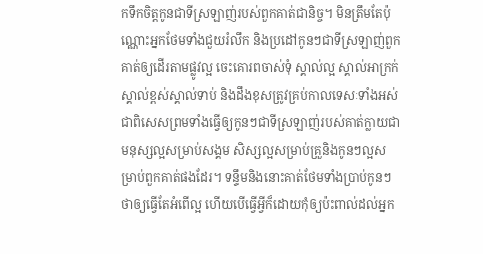កទឹកចិត្តកូនជាទីស្រឡាញ់របស់ពួកគាត់ជានិច្ច។ មិនត្រឹមតែប៉ុណ្ណោះអ្នកថែមទាំងជួយរំលឹក និងប្រដៅកូនៗជាទីស្រឡាញ់ពួកគាត់ឲ្យដើរតាមផ្លូវល្អ ចេះគោរពចាស់ទុំ ស្គាល់ល្អ ស្គាល់អាក្រក់ ស្គាល់ខ្ពស់ស្គាល់ទាប់ និងដឹងខុសត្រូវគ្រប់កាលទេសៈទាំងអស់ ជាពិសេសព្រមទាំងធ្វើឲ្យកូនៗជាទីស្រឡាញ់របស់គាត់ក្លាយជាមនុស្សល្អសម្រាប់សង្គម សិស្សល្អសម្រាប់គ្រួនិងកូនៗល្អសម្រាប់ពួកគាត់ផងដែរ។ ទន្ទឹមនិងនោះគាត់ថែមទាំងប្រាប់កូនៗថាឲ្យធ្វើតែអំពើល្អ ហើយបើធ្វើអ្វីក៏ដោយកុំឲ្យប៉ះពាល់ដល់អ្នក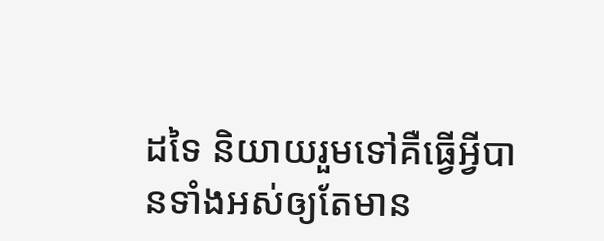ដទៃ និយាយរួមទៅគឺធ្វើអ្វីបានទាំងអស់ឲ្យតែមាន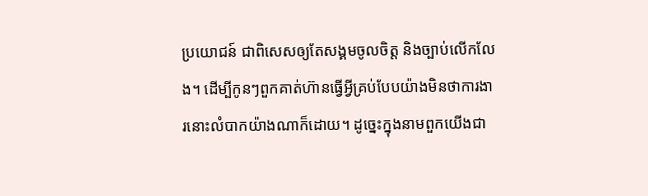ប្រយោជន៍ ជាពិសេសឲ្យតែសង្គមចូលចិត្ត និងច្បាប់លើកលែង។ ដើម្បីកូនៗពួកគាត់ហ៊ានធ្វើអ្វីគ្រប់បែបយ៉ាងមិនថាការងារនោះលំបាកយ៉ាងណាក៏ដោយ។ ដូច្នេះក្នុងនាមពួកយើងជា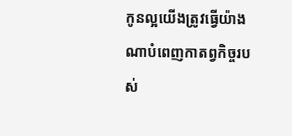កូនល្អយើងត្រូវធ្វើយ៉ាងណាបំពេញកាតព្វកិច្ចរបស់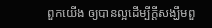ពួកយើង ឲ្យបានល្អដើម្បីក្ដីសង្ឃឹមពួ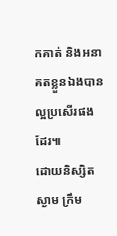កគាត់ និងអនាគតខ្លួនឯងបានល្អប្រសើរផងដែរ៕
ដោយនិស្សិត ស្ងាម ក្រឹម